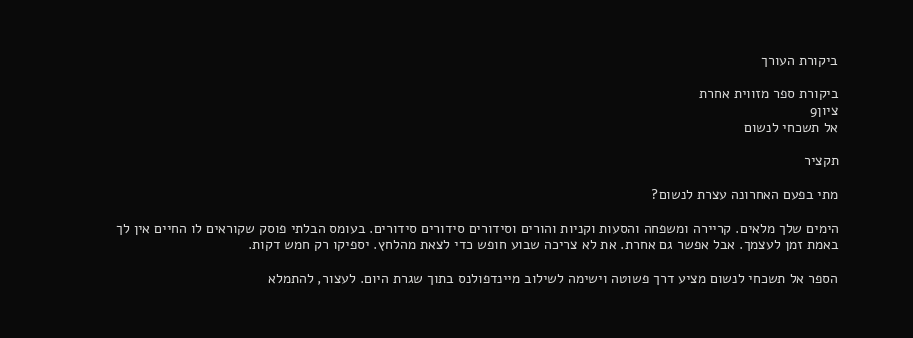ביקורת העורך

ביקורת ספר מזווית אחרת
ציון9
אל תשכחי לנשום

תקציר

מתי בפעם האחרונה עצרת לנשום?

הימים שלך מלאים. קריירה ומשפחה והסעות וקניות והורים וסידורים סידורים סידורים. בעומס הבלתי פוסק שקוראים לו החיים אין לך באמת זמן לעצמך. אבל אפשר גם אחרת. את לא צריכה שבוע חופש כדי לצאת מהלחץ. יספיקו רק חמש דקות.

הספר אל תשכחי לנשום מציע דרך פשוטה וישימה לשילוב מיינדפולנס בתוך שגרת היום. לעצור, להתמלא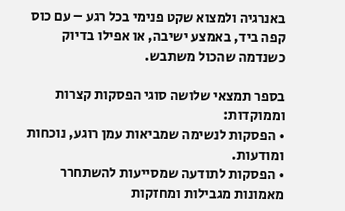באנרגיה ולמצוא שקט פנימי בכל רגע – עם כוס קפה ביד, באמצע ישיבה, או אפילו בדיוק כשנדמה שהכול משתבש.

בספר תמצאי שלושה סוגי הפסקות קצרות וממוקדות:
• הפסקות לנשימה שמביאות עמן רוגע, נוכחות ומודעות.
• הפסקות לתודעה שמסייעות להשתחרר מאמונות מגבילות ומחזקות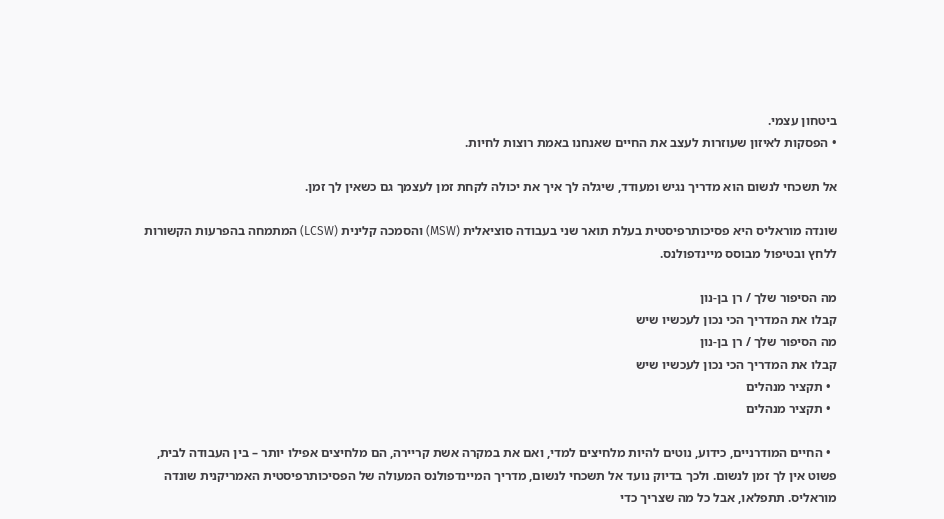ביטחון עצמי.
• הפסקות לאיזון שעוזרות לעצב את החיים שאנחנו באמת רוצות לחיות.

אל תשכחי לנשום הוא מדריך נגיש ומעודד, שיגלה לך איך את יכולה לקחת זמן לעצמך גם כשאין לך זמן.

שונדה מוראליס היא פסיכותרפיסטית בעלת תואר שני בעבודה סוציאלית (MSW) והסמכה קלינית (LCSW) המתמחה בהפרעות הקשורות ללחץ ובטיפול מבוסס מיינדפולנס.

מה הסיפור שלך / רן בן-נון
קבלו את המדריך הכי נכון לעכשיו שיש
מה הסיפור שלך / רן בן-נון
קבלו את המדריך הכי נכון לעכשיו שיש
  • תקציר מנהלים
  • תקציר מנהלים

  • החיים המודרניים, כידוע, נוטים להיות מלחיצים למדי, ואם את במקרה אשת קריירה, הם מלחיצים אפילו יותר – בין העבודה לבית, פשוט אין לך זמן לנשום. ולכך בדיוק נועד אל תשכחי לנשום, מדריך המיינדפולנס המעולה של הפסיכותרפיסטית האמריקנית שונדה מוראליס. תתפלאו, אבל כל מה שצריך כדי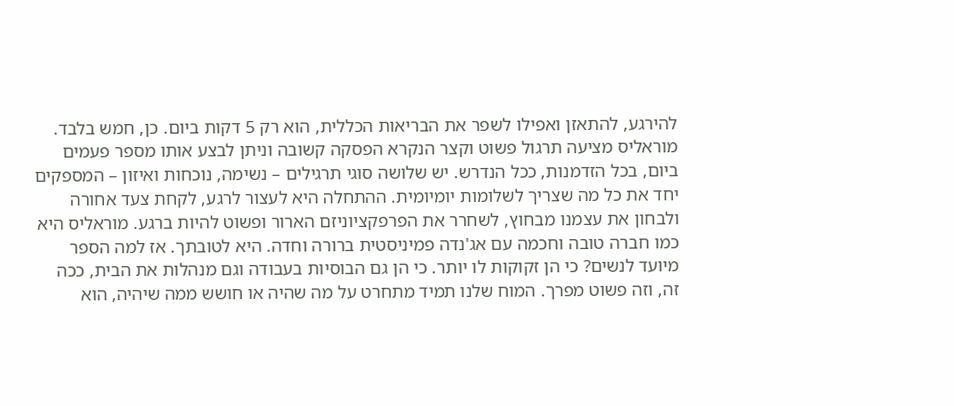להירגע, להתאזן ואפילו לשפר את הבריאות הכללית, הוא רק 5 דקות ביום. כן, חמש בלבד. מוראליס מציעה תרגול פשוט וקצר הנקרא הפסקה קשובה וניתן לבצע אותו מספר פעמים ביום, בכל הזדמנות, ככל הנדרש. יש שלושה סוגי תרגילים – נשימה, נוכחות ואיזון – המספקים יחד את כל מה שצריך לשלומות יומיומית. ההתחלה היא לעצור לרגע, לקחת צעד אחורה ולבחון את עצמנו מבחוץ, לשחרר את הפרפקציוניזם הארור ופשוט להיות ברגע. מוראליס היא כמו חברה טובה וחכמה עם אג'נדה פמיניסטית ברורה וחדה. היא לטובתך. אז למה הספר מיועד לנשים? כי הן זקוקות לו יותר. כי הן גם הבוסיות בעבודה וגם מנהלות את הבית, ככה זה, וזה פשוט מפרך. המוח שלנו תמיד מתחרט על מה שהיה או חושש ממה שיהיה, הוא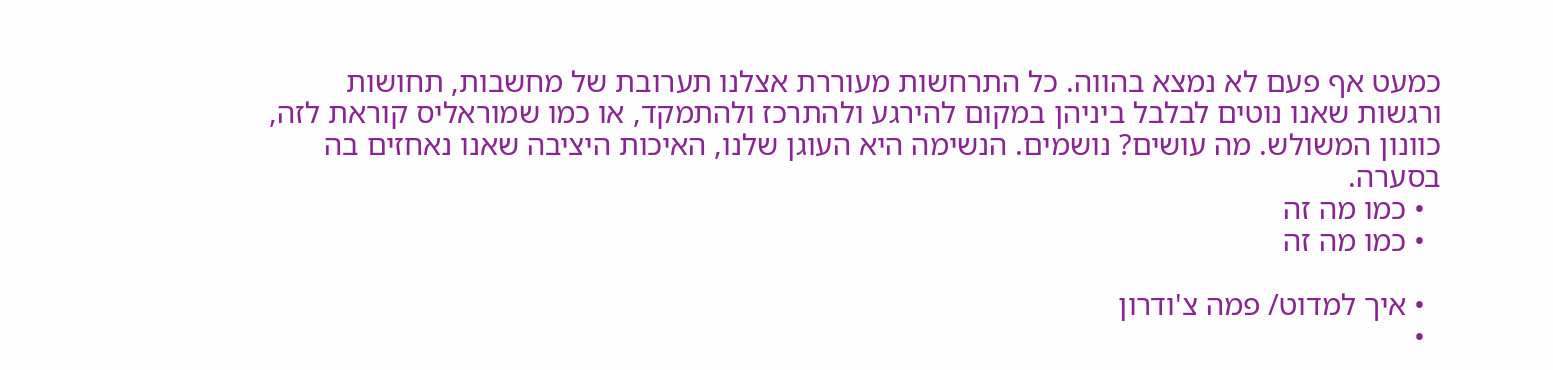כמעט אף פעם לא נמצא בהווה. כל התרחשות מעוררת אצלנו תערובת של מחשבות, תחושות ורגשות שאנו נוטים לבלבל ביניהן במקום להירגע ולהתרכז ולהתמקד, או כמו שמוראליס קוראת לזה, כוונון המשולש. מה עושים? נושמים. הנשימה היא העוגן שלנו, האיכות היציבה שאנו נאחזים בה בסערה.
  • כמו מה זה
  • כמו מה זה

  • איך למדוט/ פמה צ'ודרון
  •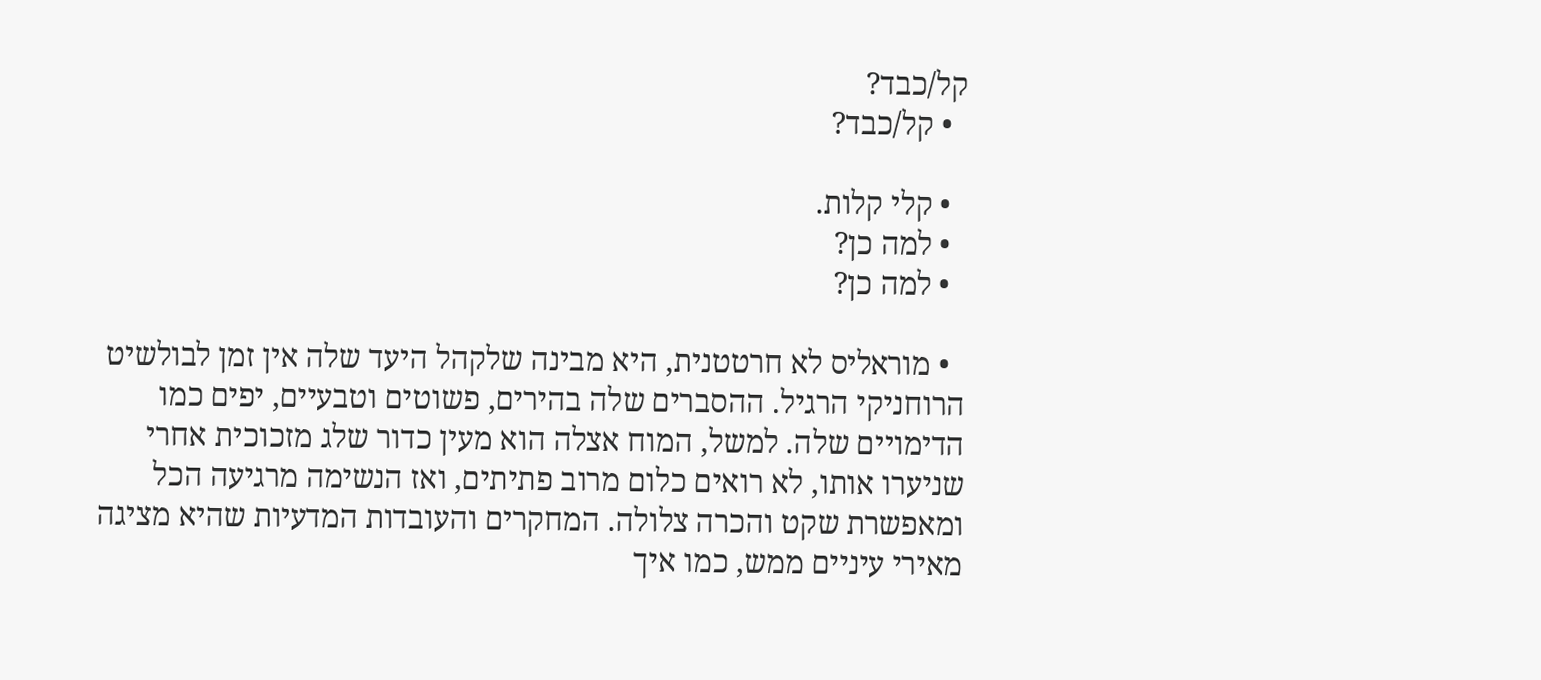קל/כבד?
  • קל/כבד?

  • קלי קלות.
  • למה כן?
  • למה כן?

  • מוראליס לא חרטטנית, היא מבינה שלקהל היעד שלה אין זמן לבולשיט הרוחניקי הרגיל. ההסברים שלה בהירים, פשוטים וטבעיים, יפים כמו הדימויים שלה. למשל, המוח אצלה הוא מעין כדור שלג מזכוכית אחרי שניערו אותו, לא רואים כלום מרוב פתיתים, ואז הנשימה מרגיעה הכל ומאפשרת שקט והכרה צלולה. המחקרים והעובדות המדעיות שהיא מציגה מאירי עיניים ממש, כמו איך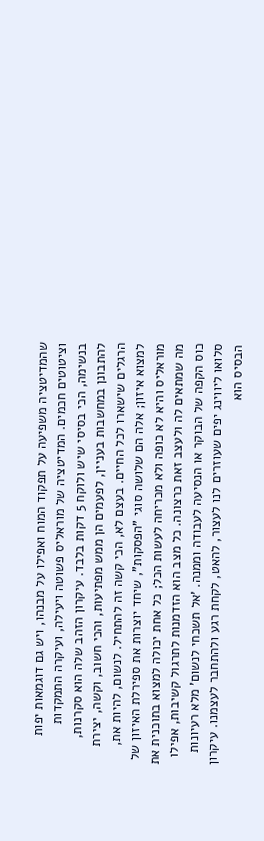שהמדיטציה משפיעה על תפקוד המוח ואפילו על מבנהו, ויש גם דוגמאות יפות וציטוטים חכמים. המדיטציה של מוראליס פשוטה ויעילה, ועיקרה התמקדות בנשימה, הכי בסיסי שיש ולוקח 5 דקות בלבד. עיקרון הזהב שלה הוא סקרנות, להתבונן במחשבות בעניין, לפעמים הן ממש מפתיעות, והכי חשוב, וקשה, יצירת הרגלים שישארו לכל החיים. בעצם לא, הכי קשה זה להתחיל. לנשום, להיות את, למצוא איזון; אלה הם שלושה סוגי "הפסקות", שיחד יוצרות את ספירלת האיזון של מוראליס והיא לא כופה ולא מכריחה לעשות הכל; כל אחת יכולה למצוא בתוכנית את מה שמתאים לה ולעצב זאת כרצונה. כל מצב הוא הזדמנות לתרגול קשיבות, אפילו כוס הקפה של הבוקר או הנסיעה לעבודה וממנה. 'אל תשכחי לנשום' מלא רעיונות סלואו ליווינג יפים שעוזרים לנו לעצור, להאט, לקחת רגע ולהתחבר לעצמנו. עיקרון הבסיס הוא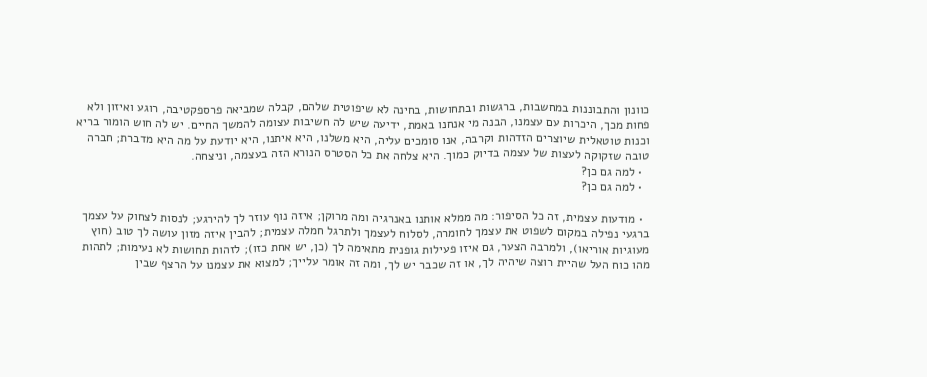כוונון והתבוננות במחשבות, ברגשות ובתחושות, בחינה לא שיפוטית שלהם, קבלה שמביאה פרספקטיבה, רוגע ואיזון ולא פחות מכך, היכרות עם עצמנו, הבנה מי אנחנו באמת, ידיעה שיש לה חשיבות עצומה להמשך החיים. יש לה חוש הומור בריא וכנות טוטאלית שיוצרים הזדהות וקרבה, אנו סומכים עליה, היא משלנו, היא איתנו, היא יודעת על מה היא מדברת; חברה טובה שזקוקה לעצות של עצמה בדיוק כמוך. היא צלחה את כל הסטרס הנורא הזה בעצמה, וניצחה.
  • למה גם כן?
  • למה גם כן?

  • מודעות עצמית, זה כל הסיפור: מה ממלא אותנו באנרגיה ומה מרוקן; איזה נוף עוזר לך להירגע; לנסות לצחוק על עצמך ברגעי נפילה במקום לשפוט את עצמך לחומרה, לסלוח לעצמך ולתרגל חמלה עצמית; להבין איזה מזון עושה לך טוב (חוץ מעוגיות אוריאו), ולמרבה הצער, גם איזו פעילות גופנית מתאימה לך (כן, יש אחת כזו); לזהות תחושות לא נעימות; לתהות מהו כוח העל שהיית רוצה שיהיה לך, או זה שכבר יש לך, ומה זה אומר עלייך; למצוא את עצמנו על הרצף שבין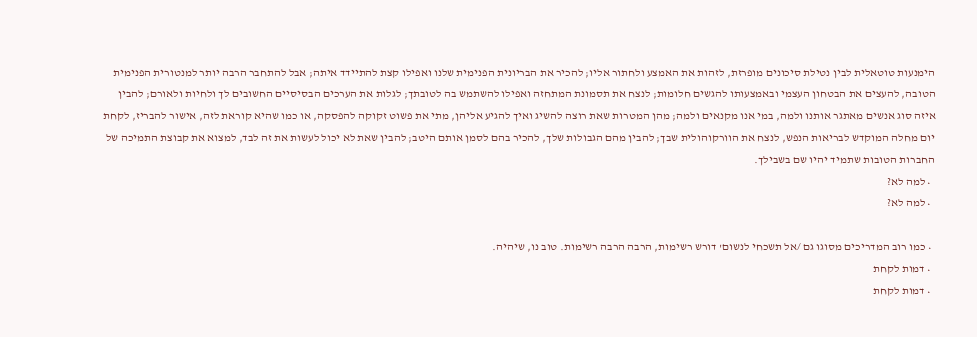הימנעות טוטאלית לבין נטילת סיכונים מופרזת, לזהות את האמצע ולחתור אליו; להכיר את הבריונית הפנימית שלנו ואפילו קצת להתיידד איתה; אבל להתחבר הרבה יותר למנטורית הפנימית הטובה, להעצים את הבטחון העצמי ובאמצעותו להגשים חלומות; לנצח את תסמונת המתחזה ואפילו להשתמש בה לטובתך; לגלות את הערכים הבסיסיים החשובים לך ולחיות ולאורם; להבין איזה סוג אנשים מאתגר אותנו ולמה, במי אנו מקנאים ולמה; מהן המטרות שאת רוצה להשיג ואיך להגיע אליהן, מתי את פשוט זקוקה להפסקה, או כמו שהיא קוראת לזה, אישור להבריז, לקחת יום מחלה המוקדש לבריאות הנפש, לנצח את הוורקוהולית שבך; להבין מהם הגבולות שלך, להכיר בהם לסמן אותם היטב; להבין שאת לא יכול לעשות את זה לבד, למצוא את קבוצת התמיכה של החברות הטובות שתמיד יהיו שם בשבילך.
  • למה לא?
  • למה לא?

  • כמו רוב המדריכים מסוגו גם /אל תשכחי לנשום' דורש רשימות, הרבה הרבה רשימות. טוב נו, שיהיה.
  • דמות לקחת
  • דמות לקחת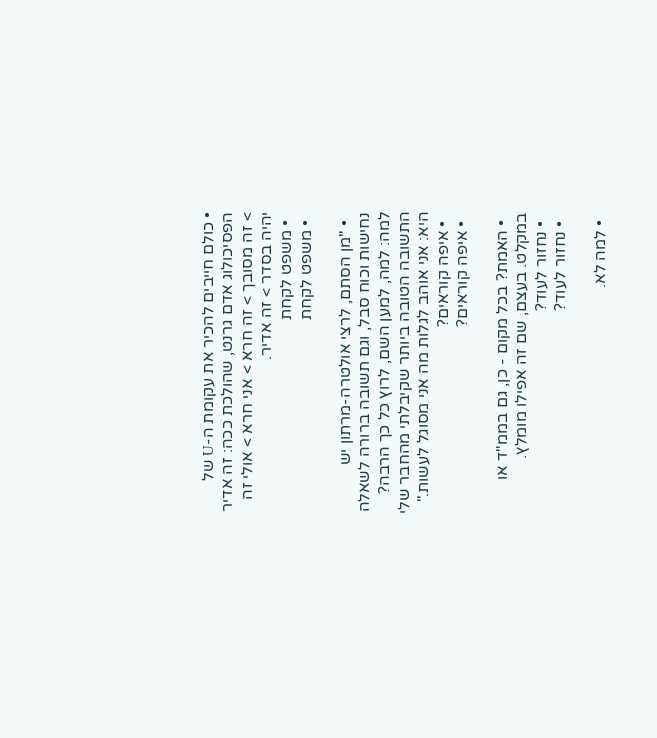• כולם חייבים להכיר את עקומת ה-U של הפסיכולוג אדם גרנט, שהולכת ככה: זה אדיר > זה מסובך > זה חרא > אני חרא > אולי זה יהיה בסדר > זה אדיר.
  • משפט לקחת
  • משפט לקחת

  • "מן הסתם, לרצי אולטרה-מרתון יש נחישות וכוח סבל, וגם תשובה ברורה לשאלה למה: למה, למען השם, לרוץ כל כך הרבה? התשובה הטובה ביותר שקיבלתי מהחבר שלי היא: אני אוהב לגלות מה אני מסוגל לעשות."
  • איפה קוראים?
  • איפה קוראים?

  • האמת? בכל מקום - כן, גם בממ"ד או במקלט. בעצם, שם זה אפילו מומלץ.
  • נחזור לעוד?
  • נחזור לעוד?

  • למה לא.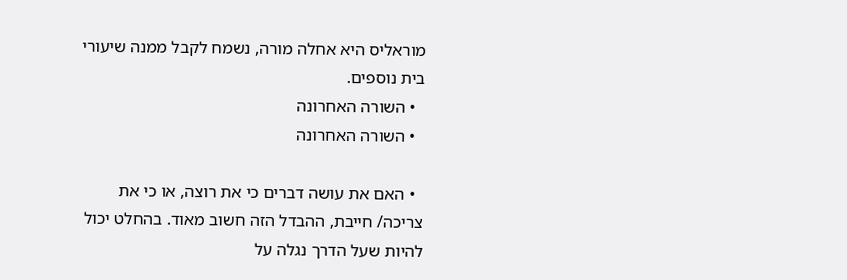מוראליס היא אחלה מורה, נשמח לקבל ממנה שיעורי בית נוספים.
  • השורה האחרונה
  • השורה האחרונה

  • האם את עושה דברים כי את רוצה, או כי את צריכה/ חייבת, ההבדל הזה חשוב מאוד. בהחלט יכול להיות שעל הדרך נגלה על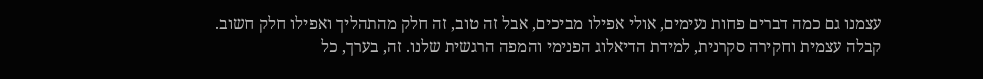עצמנו גם כמה דברים פחות נעימים, אולי אפילו מביכים, אבל זה טוב, זה חלק מהתהליך ואפילו חלק חשוב. קבלה עצמית וחקירה סקרנית, למידת הדיאלוג הפנימי והמפה הרגשית שלנו. זה, בערך, כל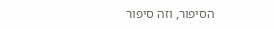הסיפור, וזה סיפור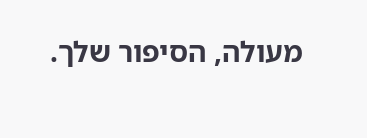מעולה, הסיפור שלך.